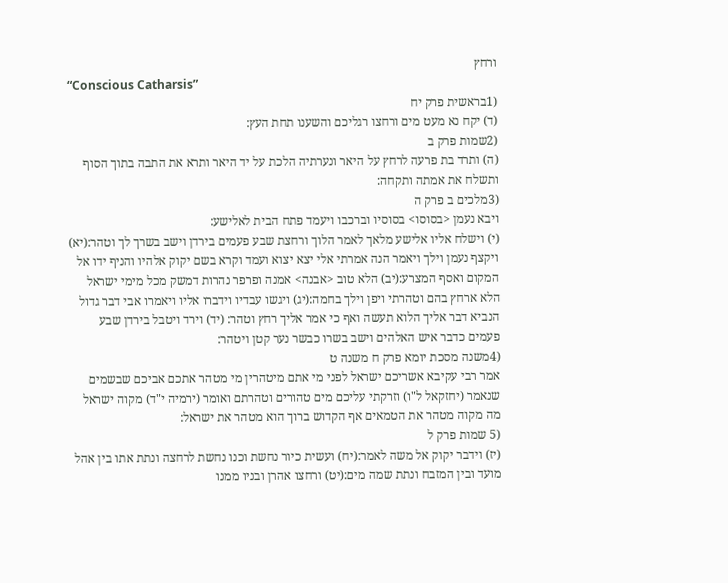ורחץ
“Conscious Catharsis”
(1בראשית פרק יח
(ד) יקח נא מעט מים ורחצו רגליכם והשענו תחת העץ:
(2שמות פרק ב
(ה) ותרד בת פרעה לרחץ על היאר ונערתיה הלכת על יד היאר ותרא את התבה בתוך הסוף ותשלח את אמתה ותקחה:
(3מלכים ב פרק ה
ויבא נעמן <בסוסו> בסוסיו וברכבו ויעמד פתח הבית לאלישע:
(י) וישלח אליו אלישע מלאך לאמר הלוך ורחצת שבע פעמים בירדן וישב בשרך לך וטהר:(יא) ויקצף נעמן וילך ויאמר הנה אמרתי אלי יצא יצוא ועמד וקרא בשם יקוק אלהיו והניף ידו אל המקום ואסף המצרע:(יב) הלא טוב <אבנה> אמנה ופרפר נהרות דמשק מכל מימי ישראל הלא ארחץ בהם וטהרתי ויפן וילך בחמה:(יג) ויגשו עבדיו וידברו אליו ויאמרו אבי דבר גדול הנביא דבר אליך הלוא תעשה ואף כי אמר אליך רחץ וטהר: (יד) וירד ויטבל בירדן שבע פעמים כדבר איש האלהים וישב בשרו כבשר נער קטן ויטהר:
(4משנה מסכת יומא פרק ח משנה ט
אמר רבי עקיבא אשריכם ישראל לפני מי אתם מיטהרין מי מטהר אתכם אביכם שבשמים שנאמר (יחזקאל ל"ו) וזרקתי עליכם מים טהורים וטהרתם ואומר (ירמיה י"ד) מקוה ישראל מה מקוה מטהר את הטמאים אף הקדוש ברוך הוא מטהר את ישראל:
(5 שמות פרק ל
(יז) וידבר יקוק אל משה לאמר:(יח) ועשית כיור נחשת וכנו נחשת לרחצה ונתת אתו בין אהל מועד ובין המזבח ונתת שמה מים:(יט) ורחצו אהרן ובניו ממנו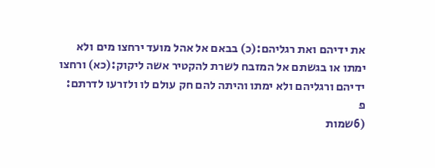את ידיהם ואת רגליהם:(כ) בבאם אל אהל מועד ירחצו מים ולא ימתו או בגשתם אל המזבח לשרת להקטיר אשה ליקוק:(כא) ורחצו ידיהם ורגליהם ולא ימתו והיתה להם חק עולם לו ולזרעו לדרתם: פ
(6שמות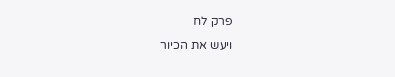פרק לח
ויעש את הכיור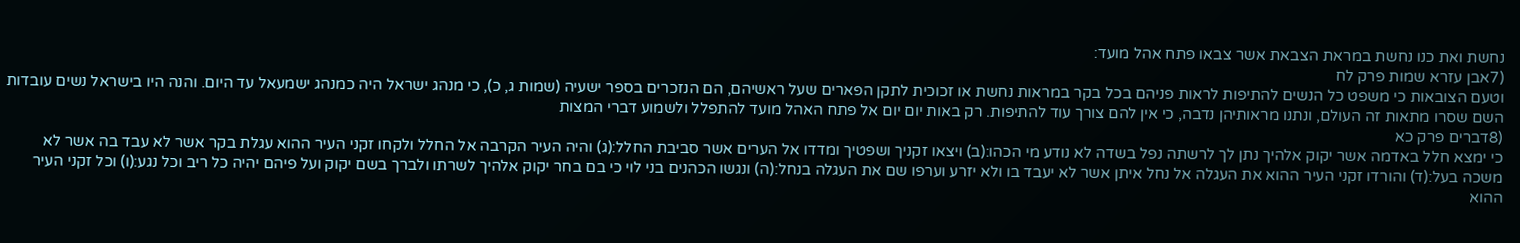נחשת ואת כנו נחשת במראת הצבאת אשר צבאו פתח אהל מועד:
(7אבן עזרא שמות פרק לח
וטעם הצובאות כי משפט כל הנשים להתיפות לראות פניהם בכל בקר במראות נחשת או זכוכית לתקן הפארים שעל ראשיהם, הם הנזכרים בספר ישעיה (שמות ג, כ), כי מנהג ישראל היה כמנהג ישמעאל עד היום. והנה היו בישראל נשים עובדות השם שסרו מתאות זה העולם, ונתנו מראותיהן נדבה, כי אין להם צורך עוד להתיפות. רק באות יום יום אל פתח האהל מועד להתפלל ולשמוע דברי המצות
(8דברים פרק כא
כי ימצא חלל באדמה אשר יקוק אלהיך נתן לך לרשתה נפל בשדה לא נודע מי הכהו:(ב) ויצאו זקניך ושפטיך ומדדו אל הערים אשר סביבת החלל:(ג) והיה העיר הקרבה אל החלל ולקחו זקני העיר ההוא עגלת בקר אשר לא עבד בה אשר לא משכה בעל:(ד) והורדו זקני העיר ההוא את העגלה אל נחל איתן אשר לא יעבד בו ולא יזרע וערפו שם את העגלה בנחל:(ה) ונגשו הכהנים בני לוי כי בם בחר יקוק אלהיך לשרתו ולברך בשם יקוק ועל פיהם יהיה כל ריב וכל נגע:(ו) וכל זקני העיר ההוא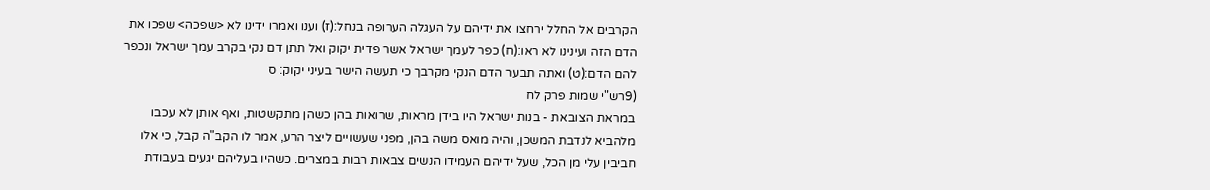הקרבים אל החלל ירחצו את ידיהם על העגלה הערופה בנחל:(ז) וענו ואמרו ידינו לא <שפכה> שפכו את הדם הזה ועינינו לא ראו:(ח) כפר לעמך ישראל אשר פדית יקוק ואל תתן דם נקי בקרב עמך ישראל ונכפר להם הדם:(ט) ואתה תבער הדם הנקי מקרבך כי תעשה הישר בעיני יקוק: ס
(9רש"י שמות פרק לח
במראת הצובאת - בנות ישראל היו בידן מראות, שרואות בהן כשהן מתקשטות, ואף אותן לא עכבו מלהביא לנדבת המשכן, והיה מואס משה בהן, מפני שעשויים ליצר הרע, אמר לו הקב"ה קבל, כי אלו חביבין עלי מן הכל, שעל ידיהם העמידו הנשים צבאות רבות במצרים. כשהיו בעליהם יגעים בעבודת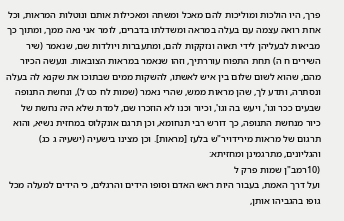פרך, היו הולכות ומוליכות להם מאכל ומשתה ומאכילות אותם ונוטלות המראות, וכל אחת רואה עצמה עם בעלה במראה ומשדלתו בדברים, לומר אני נאה ממך, ומתוך כך מביאות לבעליהן לידי תאוה ונזקקות להם, ומתעברות ויולדות שם, שנאמר (שיר השירים ח ה) תחת התפוח עוררתיך, וזהו שנאמר במראות הצובאות. ונעשה הכיור מהם, שהוא לשום שלום בין איש לאשתו, להשקות ממים שבתוכו את שקנא לה בעלה ונסתרה, ותדע לך, שהן מראות ממש, שהרי נאמר (שמות לח כט ל), ונחשת התנופה שבעים ככר וגו', ויעש בה וגו', וכיור וכנו לא הוזכרו שם, למדת שלא היה נחשת של כיור מנחשת התנופה, כך דורש רבי תנחומא, וכן תרגם אונקלוס במחזית נשיא, והוא תרגום של מראות מירידויר"ש בלעז [מראות]. וכן מצינו בישעיה (ישעיה ג כג) והגליונים, מתרגמינן ומחזיתא:
(10רמב"ן שמות פרק ל
ועל דרך האמת, בעבור היות ראש האדם וסופו הידים והרגלים, כי הידים למעלה מכל גופו בהגביהו אותן,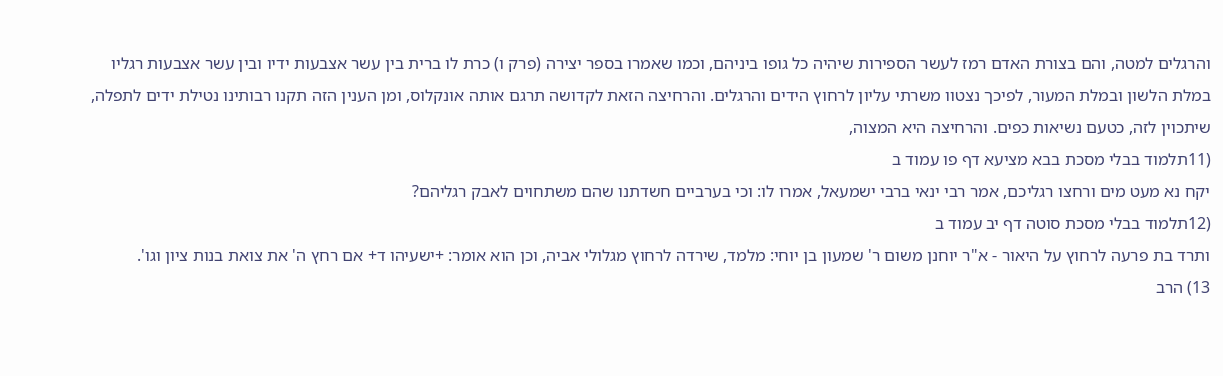והרגלים למטה, והם בצורת האדם רמז לעשר הספירות שיהיה כל גופו ביניהם, וכמו שאמרו בספר יצירה (פרק ו) כרת לו ברית בין עשר אצבעות ידיו ובין עשר אצבעות רגליו במלת הלשון ובמלת המעור, לפיכך נצטוו משרתי עליון לרחוץ הידים והרגלים. והרחיצה הזאת לקדושה תרגם אותה אונקלוס, ומן הענין הזה תקנו רבותינו נטילת ידים לתפלה, שיתכוין לזה, כטעם נשיאות כפים. והרחיצה היא המצוה,
(11תלמוד בבלי מסכת בבא מציעא דף פו עמוד ב
יקח נא מעט מים ורחצו רגליכם, אמר רבי ינאי ברבי ישמעאל, אמרו לו: וכי בערביים חשדתנו שהם משתחוים לאבק רגליהם?
(12תלמוד בבלי מסכת סוטה דף יב עמוד ב
ותרד בת פרעה לרחוץ על היאור - א"ר יוחנן משום ר' שמעון בן יוחי: מלמד, שירדה לרחוץ מגלולי אביה, וכן הוא אומר: +ישעיהו ד+ אם רחץ ה' את צואת בנות ציון וגו'.
13) הרב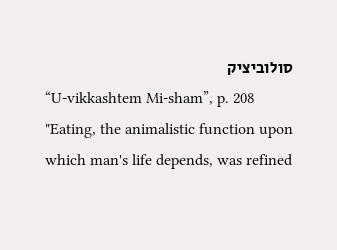סולוביציק
“U-vikkashtem Mi-sham”, p. 208
"Eating, the animalistic function upon which man's life depends, was refined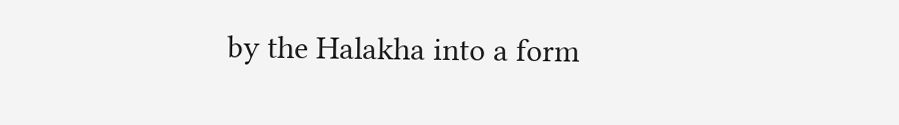by the Halakha into a form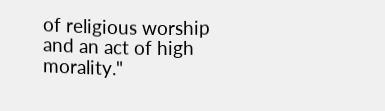of religious worship and an act of high morality."